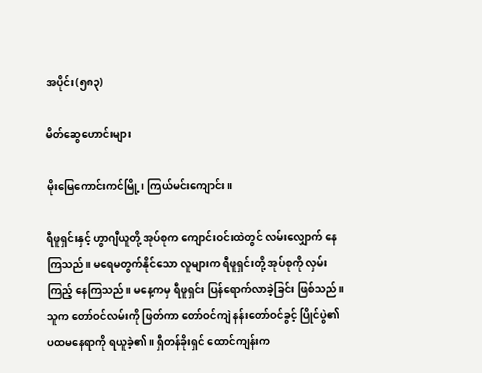အပိုင်း(၅၈၃)

မိတ်ဆွေဟောင်းများ

မိုးမြေကောင်းကင်မြို့၊ ကြယ်မင်းကျောင်း။

ရီဖူရှင်းနှင့် ဟွာဂျီယူတို့ အုပ်စုက ကျောင်းဝင်းထဲတွင် လမ်းလျှောက် နေကြသည်။ မရေမတွက်နိုင်သော လူများက ရီဖူရှင်းတို့ အုပ်စုကို လှမ်းကြည့် နေကြသည်။ မနေ့ကမှ ရီဖူရှင်း ပြန်ရောက်လာခဲ့ခြင်း ဖြစ်သည်။ သူက တော်ဝင်လမ်းကို ဖြတ်ကာ တော်ဝင်ကျဲ နန်းတော်ဝင်ခွင့် ပြိုင်ပွဲ၏ ပထမနေရာကို ရယူခဲ့၏။ ရှီတန်ခိုးရှင် ထောင်ကျန်းက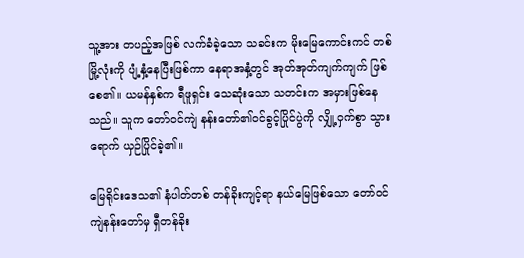သူ့အား တပည့်အဖြစ် လက်ခံခဲ့သော သခင်းက မိုးမြေကောင်းကင် တစ်မြို့လုံးကို ပျံ့နှံ့နေပြီးဖြစ်ကာ နေရာအနှံ့တွင် အုတ်အုတ်ကျက်ကျက် ဖြစ်စေ၏။ ယမန်နှစ်က ရီဖူရှင်း သေဆုံးသော သတင်းက အမှားဖြစ်နေသည်။ သူက တော်ဝင်ကျဲ နန်းတော်၏ဝင်ခွင့်ပြိုင်ပွဲကို လျှို့ဝှက်စွာ သွားရောက် ယှဉ်ပြိုင်ခဲ့၏။

မြေရိုင်းဒေသ၏ နံပါတ်တစ် တန်ခိုးကျင့်ရာ နယ်မြေဖြစ်သော တော်ဝင်ကျဲနန်းတော်မှ ရှီတန်ခိုး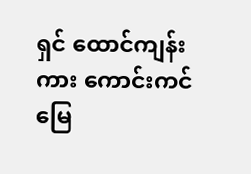ရှင် ထောင်ကျန်းကား ကောင်းကင်မြေ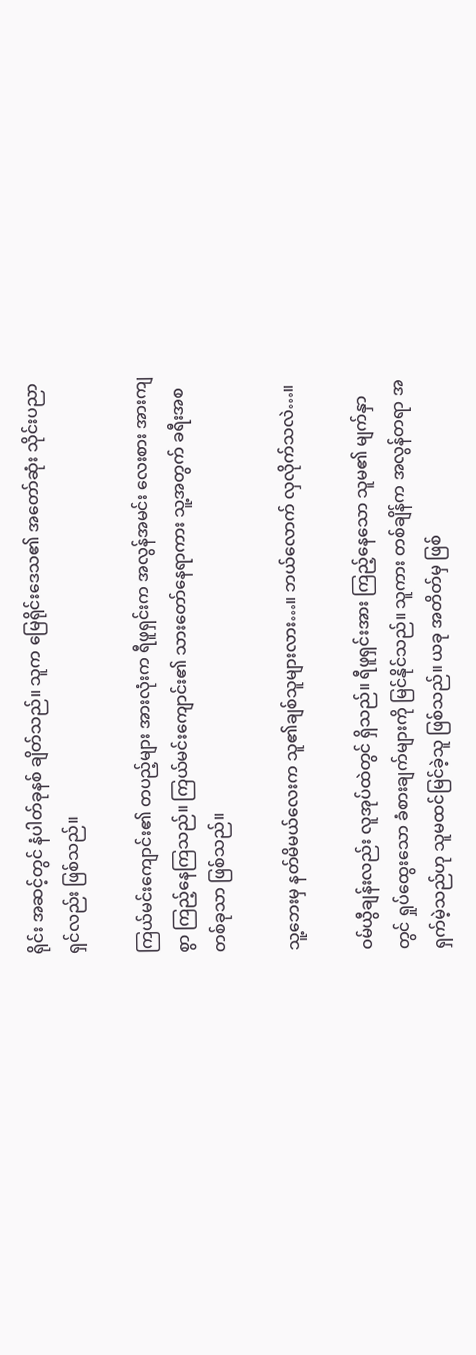ရိုင်း အဆင့်တွင် နံပါတ်ခုနစ် ချိတ်သည်။ သူက မြေရိုင်းဒေသ၏ အတော်ဆုံး သိုင်းပညာရှင်လည်း ဖြစ်သည်။

ကြယ်မင်းကျောင်း၏ တပည့်များ အားလုံးက ရီဖူရှင်းက အလွန်အမင်း လေးစား အားကျစွာ ကြည့်နေကြသည်။ ကြယ်မင်းကျောင်း၏ သားတော်နေရာကား သူ့အတွက် ခရီးအစတစ်ခုသာ ဖြစ်သည်။

သူ့ဘေးမှ နတ်မိမယ်လေးက သူ၏ချစ်သူများလား…။ ဘယ်လောက် လှလိုက်သလဲ…။

ဝမ်ယွီချန်းလည်း လူအုပ်ထဲတွင် ရှိသည်။ ရီဖူရှင်းအား ကြည့်နေသော သူမ၏ မျက်နှာတွင် ရှုပ်ထွေးသော ခံစားချက်များကို မြင်နိုင်သည်။ သူကား တစ်ချိန်က အလွန်တရာ အရှက်မဲ့သည်ဟု သူမထင်မြင်ခဲ့သူ ဖြစ်သည်။ ယခု အတိတ်မှ ဖြစ်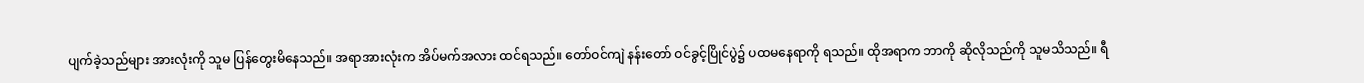ပျက်ခဲ့သည်များ အားလုံးကို သူမ ပြန်တွေးမိနေသည်။ အရာအားလုံးက အိပ်မက်အလား ထင်ရသည်။ တော်ဝင်ကျဲ နန်းတော် ဝင်ခွင့်ပြိုင်ပွဲ၌ ပထမနေရာကို ရသည်။ ထိုအရာက ဘာကို ဆိုလိုသည်ကို သူမသိသည်။ ရီ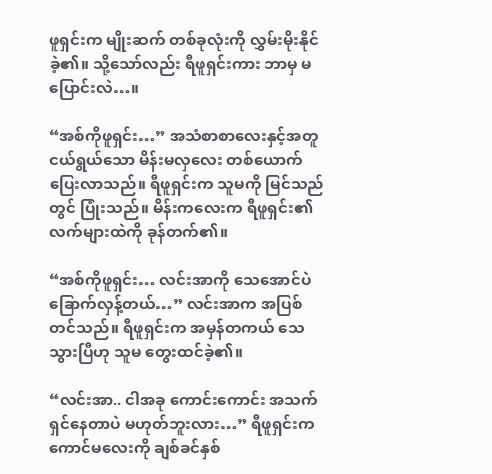ဖူရှင်းက မျိုးဆက် တစ်ခုလုံးကို လွှမ်းမိုးနိုင်ခဲ့၏။ သို့သော်လည်း ရီဖူရှင်းကား ဘာမှ မပြောင်းလဲ…။

“အစ်ကိုဖူရှင်း…” အသံစာစာလေးနှင့်အတူ ငယ်ရွယ်သော မိန်းမလှလေး တစ်ယောက် ပြေးလာသည်။ ရီဖူရှင်းက သူမကို မြင်သည်တွင် ပြုံးသည်။ မိန်းကလေးက ရီဖူရှင်း၏ လက်များထဲကို ခုန်တက်၏။

“အစ်ကိုဖူရှင်း… လင်းအာကို သေအောင်ပဲ ခြောက်လှန့်တယ်…” လင်းအာက အပြစ်တင်သည်။ ရီဖူရှင်းက အမှန်တကယ် သေသွားပြီဟု သူမ တွေးထင်ခဲ့၏။

“လင်းအာ.. ငါအခု ကောင်းကောင်း အသက်ရှင်နေတာပဲ မဟုတ်ဘူးလား…” ရီဖူရှင်းက ကောင်မလေးကို ချစ်ခင်နှစ်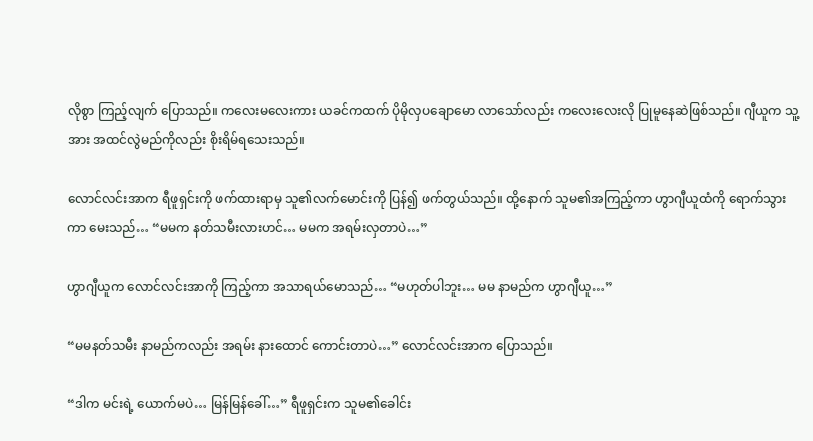လိုစွာ ကြည့်လျက် ပြောသည်။ ကလေးမလေးကား ယခင်ကထက် ပိုမိုလှပချောမော လာသော်လည်း ကလေးလေးလို ပြုမူနေဆဲဖြစ်သည်။ ဂျီယူက သူ့အား အထင်လွဲမည်ကိုလည်း စိုးရိမ်ရသေးသည်။

လောင်လင်းအာက ရီဖူရှင်းကို ဖက်ထားရာမှ သူ၏လက်မောင်းကို ပြန်၍ ဖက်တွယ်သည်။ ထို့နောက် သူမ၏အကြည့်ကာ ဟွာဂျီယူထံကို ရောက်သွားကာ မေးသည်… “မမက နတ်သမီးလားဟင်… မမက အရမ်းလှတာပဲ…”

ဟွာဂျီယူက လောင်လင်းအာကို ကြည့်ကာ အသာရယ်မောသည်… “မဟုတ်ပါဘူး… မမ နာမည်က ဟွာဂျီယူ…”

“မမနတ်သမီး နာမည်ကလည်း အရမ်း နားထောင် ကောင်းတာပဲ…” လောင်လင်းအာက ပြောသည်။

“ဒါက မင်းရဲ့ ယောက်မပဲ… မြန်မြန်ခေါ်…” ရီဖူရှင်းက သူမ၏ခေါင်း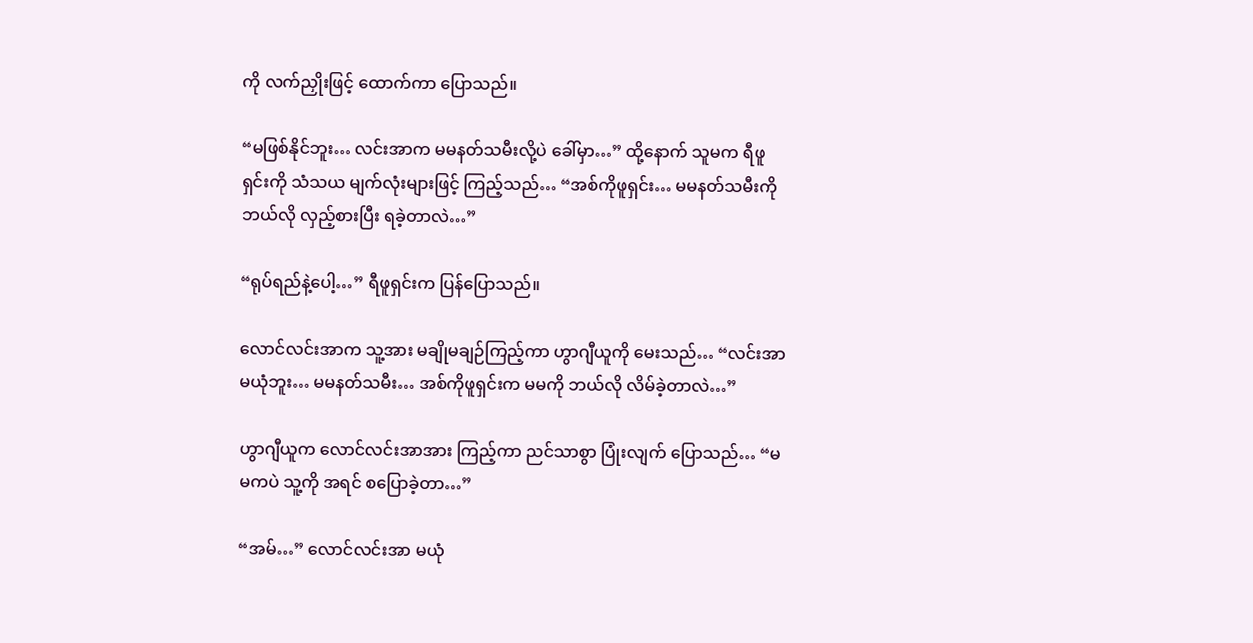ကို လက်ညှိုးဖြင့် ထောက်ကာ ပြောသည်။

“မဖြစ်နိုင်ဘူး… လင်းအာက မမနတ်သမီးလို့ပဲ ခေါ်မှာ…” ထို့နောက် သူမက ရီဖူရှင်းကို သံသယ မျက်လုံးများဖြင့် ကြည့်သည်… “အစ်ကိုဖူရှင်း… မမနတ်သမီးကို ဘယ်လို လှည့်စားပြီး ရခဲ့တာလဲ…”

“ရုပ်ရည်နဲ့ပေါ့…” ရီဖူရှင်းက ပြန်ပြောသည်။

လောင်လင်းအာက သူ့အား မချိုမချဉ်ကြည့်ကာ ဟွာဂျီယူကို မေးသည်… “လင်းအာ မယုံဘူး… မမနတ်သမီး… အစ်ကိုဖူရှင်းက မမကို ဘယ်လို လိမ်ခဲ့တာလဲ…”

ဟွာဂျီယူက လောင်လင်းအာအား ကြည့်ကာ ညင်သာစွာ ပြုံးလျက် ပြောသည်… “မမကပဲ သူ့ကို အရင် စပြောခဲ့တာ…”

“အမ်…” လောင်လင်းအာ မယုံ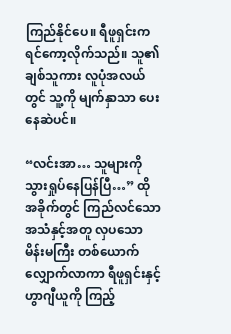ကြည်နိုင်ပေ။ ရီဖူရှင်းက ရင်ကော့လိုက်သည်။ သူ၏ ချစ်သူကား လူပုံအလယ်တွင် သူ့ကို မျက်နှာသာ ပေးနေဆဲပင်။

“လင်းအာ… သူများကို သွားရှုပ်နေပြန်ပြီ…” ထိုအခိုက်တွင် ကြည်လင်သော အသံနှင့်အတူ လှပသော မိန်းမကြီး တစ်ယောက် လျှောက်လာကာ ရီဖူရှင်းနှင့် ဟွာဂျီယူကို ကြည့်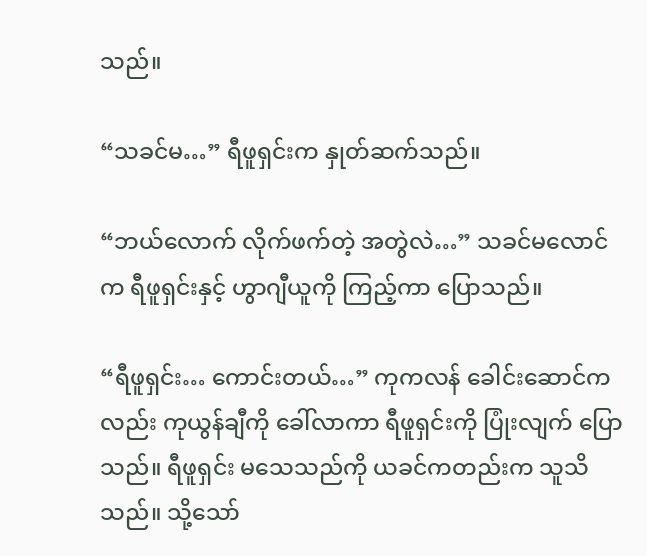သည်။

“သခင်မ…” ရီဖူရှင်းက နှုတ်ဆက်သည်။

“ဘယ်လောက် လိုက်ဖက်တဲ့ အတွဲလဲ…” သခင်မလောင်က ရီဖူရှင်းနှင့် ဟွာဂျီယူကို ကြည့်ကာ ပြောသည်။

“ရီဖူရှင်း… ကောင်းတယ်…” ကုကလန် ခေါင်းဆောင်ကလည်း ကုယွန်ချီကို ခေါ်လာကာ ရီဖူရှင်းကို ပြုံးလျက် ပြောသည်။ ရီဖူရှင်း မသေသည်ကို ယခင်ကတည်းက သူသိသည်။ သို့သော်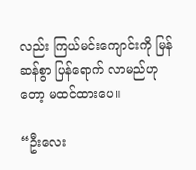လည်း ကြယ်မင်းကျောင်းကို မြန်ဆန်စွာ ပြန်ရောက် လာမည်ဟုတော့ မထင်ထားပေ။

“ဦးလေး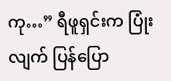ကု…” ရီဖူရှင်းက ပြုံးလျက် ပြန်ပြော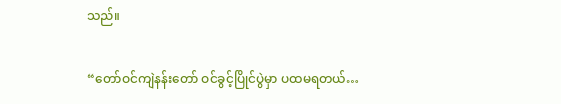သည်။

“တော်ဝင်ကျဲနန်းတော် ဝင်ခွင့်ပြိုင်ပွဲမှာ ပထမရတယ်…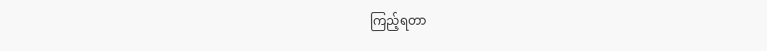ကြည့်ရတာ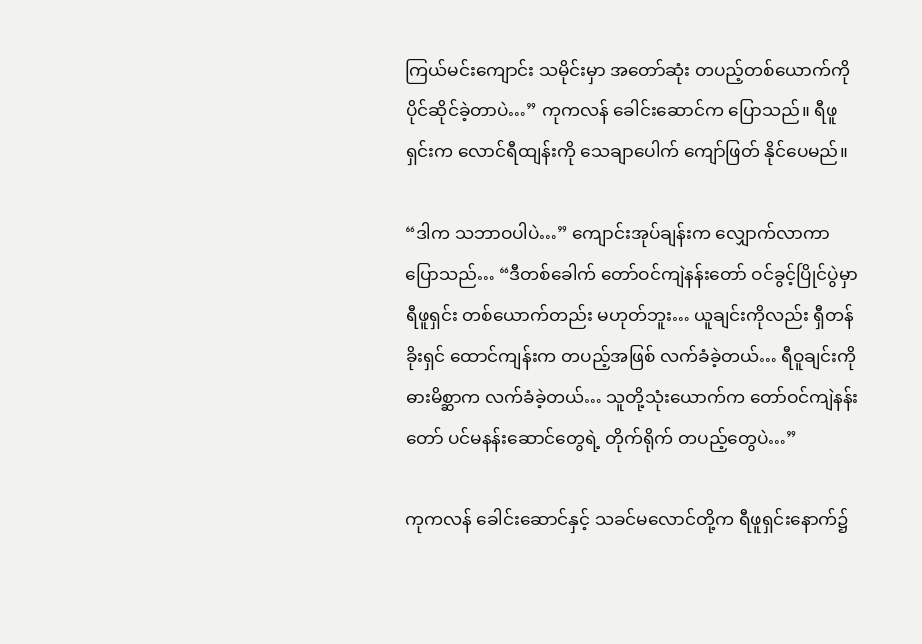ကြယ်မင်းကျောင်း သမိုင်းမှာ အတော်ဆုံး တပည့်တစ်ယောက်ကို ပိုင်ဆိုင်ခဲ့တာပဲ…” ကုကလန် ခေါင်းဆောင်က ပြောသည်။ ရီဖူရှင်းက လောင်ရီထျန်းကို သေချာပေါက် ကျော်ဖြတ် နိုင်ပေမည်။

“ဒါက သဘာဝပါပဲ…” ကျောင်းအုပ်ချန်းက လျှောက်လာကာ ပြောသည်… “ဒီတစ်ခေါက် တော်ဝင်ကျဲနန်းတော် ဝင်ခွင့်ပြိုင်ပွဲမှာ ရီဖူရှင်း တစ်ယောက်တည်း မဟုတ်ဘူး… ယူချင်းကိုလည်း ရှီတန်ခိုးရှင် ထောင်ကျန်းက တပည့်အဖြစ် လက်ခံခဲ့တယ်… ရီဝူချင်းကို ဓားမိစ္ဆာက လက်ခံခဲ့တယ်… သူတို့သုံးယောက်က တော်ဝင်ကျဲနန်းတော် ပင်မနန်းဆောင်တွေရဲ့ တိုက်ရိုက် တပည့်တွေပဲ…”

ကုကလန် ခေါင်းဆောင်နှင့် သခင်မလောင်တို့က ရီဖူရှင်းနောက်၌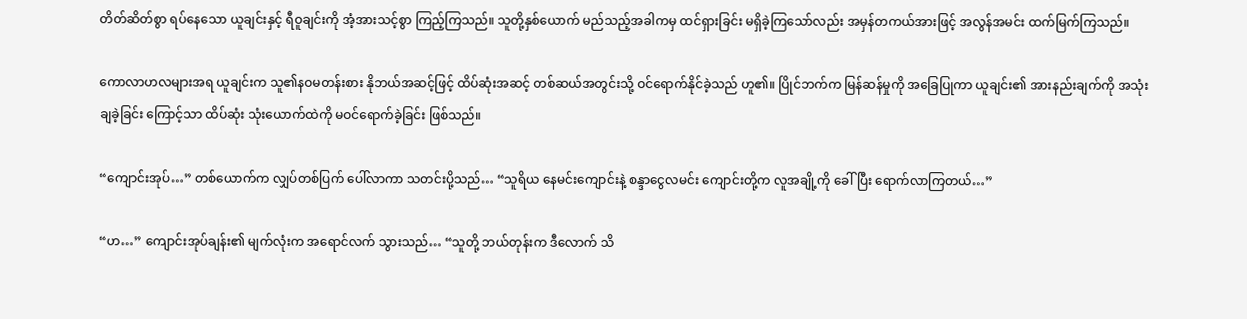တိတ်ဆိတ်စွာ ရပ်နေသော ယူချင်းနှင့် ရီဝူချင်းကို အံ့အားသင့်စွာ ကြည့်ကြသည်။ သူတို့နှစ်ယောက် မည်သည့်အခါကမှ ထင်ရှားခြင်း မရှိခဲ့ကြသော်လည်း အမှန်တကယ်အားဖြင့် အလွန်အမင်း ထက်မြက်ကြသည်။

ကောလာဟလများအရ ယူချင်းက သူ၏နဝမတန်းစား နိုဘယ်အဆင့်ဖြင့် ထိပ်ဆုံးအဆင့် တစ်ဆယ်အတွင်းသို့ ဝင်ရောက်နိုင်ခဲ့သည် ဟူ၏။ ပြိုင်ဘက်က မြန်ဆန်မှုကို အခြေပြုကာ ယူချင်း၏ အားနည်းချက်ကို အသုံးချခဲ့ခြင်း ကြောင့်သာ ထိပ်ဆုံး သုံးယောက်ထဲကို မဝင်ရောက်ခဲ့ခြင်း ဖြစ်သည်။

“ကျောင်းအုပ်…” တစ်ယောက်က လျှပ်တစ်ပြက် ပေါ်လာကာ သတင်းပို့သည်… “သူရိယ နေမင်းကျောင်းနဲ့ စန္ဒာငွေလမင်း ကျောင်းတို့က လူအချို့ကို ခေါ်ပြီး ရောက်လာကြတယ်…”

“ဟ…” ကျောင်းအုပ်ချန်း၏ မျက်လုံးက အရောင်လက် သွားသည်… “သူတို့ ဘယ်တုန်းက ဒီလောက် သိ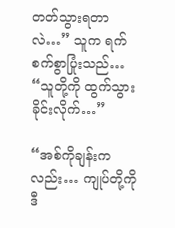တတ်သွားရတာလဲ…” သူက ရက်စက်စွာပြုံးသည်… “သူတို့ကို ထွက်သွားခိုင်းလိုက်…”

“အစ်ကိုချန်းကလည်း… ကျုပ်တို့ကို ဒီ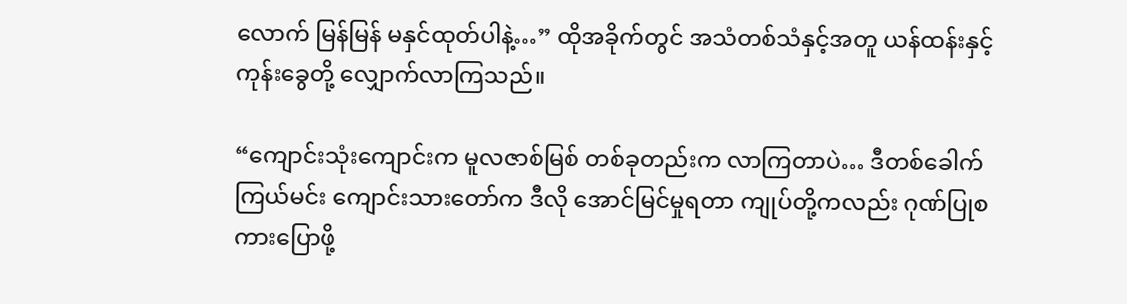လောက် မြန်မြန် မနှင်ထုတ်ပါနဲ့…” ထိုအခိုက်တွင် အသံတစ်သံနှင့်အတူ ယန်ထန်းနှင့် ကုန်းခွေတို့ လျှောက်လာကြသည်။

“ကျောင်းသုံးကျောင်းက မူလဇာစ်မြစ် တစ်ခုတည်းက လာကြတာပဲ… ဒီတစ်ခေါက် ကြယ်မင်း ကျောင်းသားတော်က ဒီလို အောင်မြင်မှုရတာ ကျုပ်တို့ကလည်း ဂုဏ်ပြုစကားပြောဖို့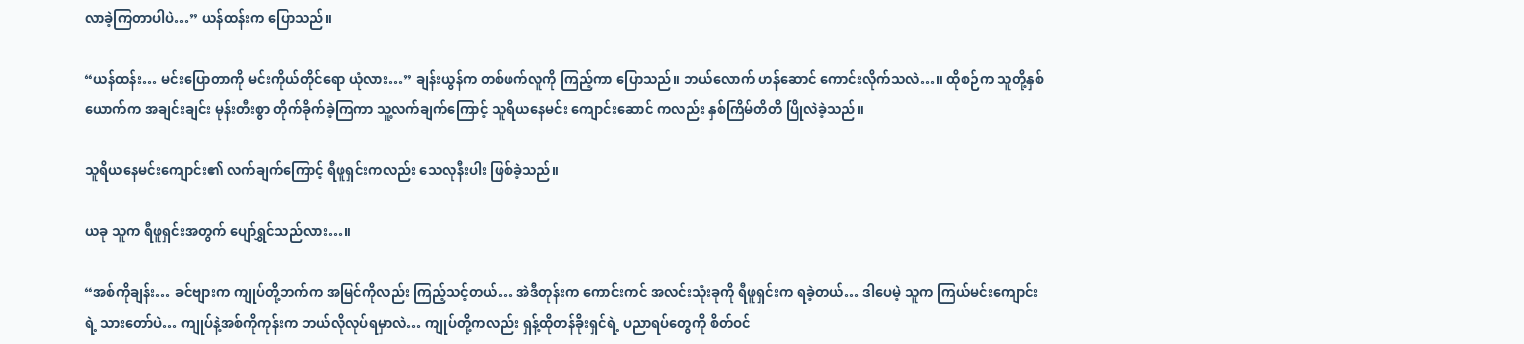လာခဲ့ကြတာပါပဲ…” ယန်ထန်းက ပြောသည်။

“ယန်ထန်း… မင်းပြောတာကို မင်းကိုယ်တိုင်ရော ယုံလား…” ချန်းယွန်က တစ်ဖက်လူကို ကြည့်ကာ ပြောသည်။ ဘယ်လောက် ဟန်ဆောင် ကောင်းလိုက်သလဲ…။ ထိုစဉ်က သူတို့နှစ်ယောက်က အချင်းချင်း မုန်းတီးစွာ တိုက်ခိုက်ခဲ့ကြကာ သူ့လက်ချက်ကြောင့် သူရိယနေမင်း ကျောင်းဆောင် ကလည်း နှစ်ကြိမ်တိတိ ပြိုလဲခဲ့သည်။

သူရိယနေမင်းကျောင်း၏ လက်ချက်ကြောင့် ရီဖူရှင်းကလည်း သေလုနီးပါး ဖြစ်ခဲ့သည်။

ယခု သူက ရီဖူရှင်းအတွက် ပျော်ရွှင်သည်လား…။

“အစ်ကိုချန်း… ခင်ဗျားက ကျုပ်တို့ဘက်က အမြင်ကိုလည်း ကြည့်သင့်တယ်… အဲဒီတုန်းက ကောင်းကင် အလင်းသုံးခုကို ရီဖူရှင်းက ရခဲ့တယ်… ဒါပေမဲ့ သူက ကြယ်မင်းကျောင်းရဲ့ သားတော်ပဲ… ကျုပ်နဲ့အစ်ကိုကုန်းက ဘယ်လိုလုပ်ရမှာလဲ… ကျုပ်တို့ကလည်း ရှန့်ထိုတန်ခိုးရှင်ရဲ့ ပညာရပ်တွေကို စိတ်ဝင်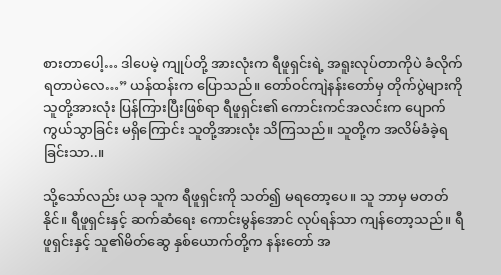စားတာပေါ့… ဒါပေမဲ့ ကျုပ်တို့ အားလုံးက ရီဖူရှင်းရဲ့ အရူးလုပ်တာကိုပဲ ခံလိုက်ရတာပဲလေ…” ယန်ထန်းက ပြောသည်။ တော်ဝင်ကျဲနန်းတော်မှ တိုက်ပွဲများကို သူတို့အားလုံး ပြန်ကြားပြီးဖြစ်ရာ ရီဖူရှင်း၏ ကောင်းကင်အလင်းက ပျောက်ကွယ်သွာခြင်း မရှိကြောင်း သူတို့အားလုံး သိကြသည်။ သူတို့က အလိမ်ခံခဲ့ရခြင်းသာ..။

သို့သော်လည်း ယခု သူက ရီဖူရှင်းကို သတ်၍ မရတော့ပေ။ သူ ဘာမှ မတတ်နိုင်။ ရီဖူရှင်းနှင့် ဆက်ဆံရေး ကောင်းမွန်အောင် လုပ်ရန်သာ ကျန်တော့သည်။ ရီဖူရှင်းနှင့် သူ၏မိတ်ဆွေ နှစ်ယောက်တို့က နန်းတော် အ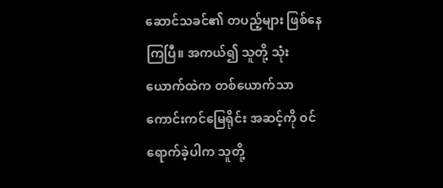ဆောင်သခင်၏ တပည့်များ ဖြစ်နေကြပြီ။ အကယ်၍ သူတို့ သုံးယောက်ထဲက တစ်ယောက်သာ ကောင်းကင်မြေရိုင်း အဆင့်ကို ဝင်ရောက်ခဲ့ပါက သူတို့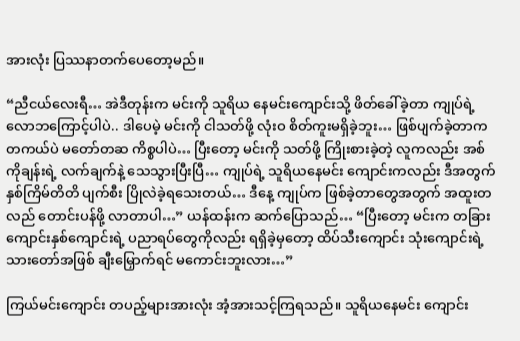အားလုံး ပြဿနာတက်ပေတော့မည်။

“ညီငယ်လေးရီ… အဲဒီတုန်းက မင်းကို သူရိယ နေမင်းကျောင်းသို့ ဖိတ်ခေါ်ခဲ့တာ ကျုပ်ရဲ့ လောဘကြောင့်ပါပဲ.. ဒါပေမဲ့ မင်းကို ငါသတ်ဖို့ လုံးဝ စိတ်ကူးမရှိခဲ့ဘူး… ဖြစ်ပျက်ခဲ့တာက တကယ်ပဲ မတော်တဆ ကိစ္စပါပဲ… ပြီးတော့ မင်းကို သတ်ဖို့ ကြိုးစားခဲ့တဲ့ လူကလည်း အစ်ကိုချန်းရဲ့ လက်ချက်နဲ့ သေသွားပြီးပြီ… ကျုပ်ရဲ့ သူရိယနေမင်း ကျောင်းကလည်း ဒီအတွက် နှစ်ကြိမ်တိတိ ပျက်စီး ပြိုလဲခဲ့ရသေးတယ်… ဒီနေ့ ကျုပ်က ဖြစ်ခဲ့တာတွေအတွက် အထူးတလည် တောင်းပန်ဖို့ လာတာပါ…” ယန်ထန်းက ဆက်ပြောသည်… “ပြီးတော့ မင်းက တခြား ကျောင်းနှစ်ကျောင်းရဲ့ ပညာရပ်တွေကိုလည်း ရရှိခဲ့မှတော့ ထိပ်သီးကျောင်း သုံးကျောင်းရဲ့ သားတော်အဖြစ် ချီးမြှောက်ရင် မကောင်းဘူးလား…”

ကြယ်မင်းကျောင်း တပည့်များအားလုံး အံ့အားသင့်ကြရသည်။ သူရိယနေမင်း ကျောင်း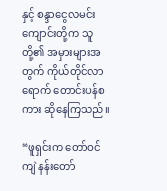နှင့် စန္ဒာငွေလမင်း ကျောင်းတို့က သူတို့၏ အမှားများအတွက် ကိုယ်တိုင်လာရောက် တောင်းပန်စကား ဆိုနေကြသည်။

“ဖူရှင်းက တော်ဝင်ကျဲ နန်းတော်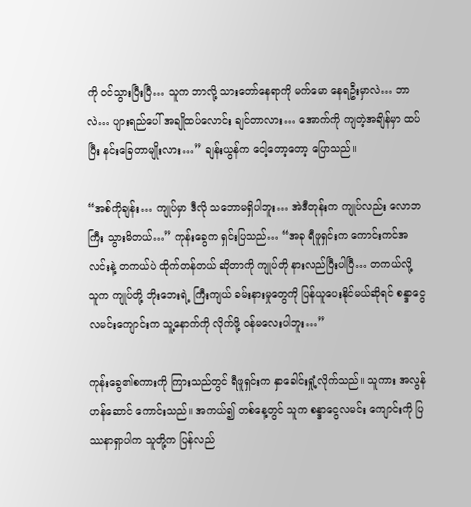ကို ဝင်သွားပြီးပြီ… သူက ဘာလို့ သားတော်နေရာကို မက်မော နေရဦးမှာလဲ… ဘာလဲ… ပျားရည်ပေါ် အချိုထပ်လောင်း ချင်တာလား… အောက်ကို ကျတဲ့အချိန်မှာ ထပ်ပြီး နင်းခြေတာမျိုးလား…” ချန်းယွန်က ငေါ့တော့တော့ ပြောသည်။

“အစ်ကိုချန်း… ကျုပ်မှာ ဒီလို သဘောမရှိပါဘူး… အဲဒီတုန်းက ကျုပ်လည်း လောဘကြီး သွားမိတယ်…” ကုန်းခွေက ရှင်းပြသည်… “အခု ရီဖူရှင်းက ကောင်းကင်အလင်းနဲ့ တကယ်ပဲ ထိုက်တန်တယ် ဆိုတာကို ကျုပ်တို နားလည်ပြီးပါပြီ… တကယ်လို့ သူက ကျုပ်တို့ ဘိုးဘေးရဲ့ ကြီးကျယ် ခမ်းနားမှုတွေကို ပြန်ယူပေးနိုင်မယ်ဆိုရင် စန္ဒာငွေလမင်းကျောင်းက သူ့နောက်ကို လိုက်ဖို့ ဝန်မလေးပါဘူး…”

ကုန်းခွေ၏စကားကို ကြားသည်တွင် ရီဖူရှင်းက နှာခေါင်းရှုံ့လိုက်သည်။ သူကား အလွန် ဟန်ဆောင် ကောင်းသည်။ အကယ်၍ တစ်နေ့တွင် သူက စန္ဒာငွေလမင်း ကျောင်းကို ပြဿနာရှာပါက သူတို့က ပြန်လည်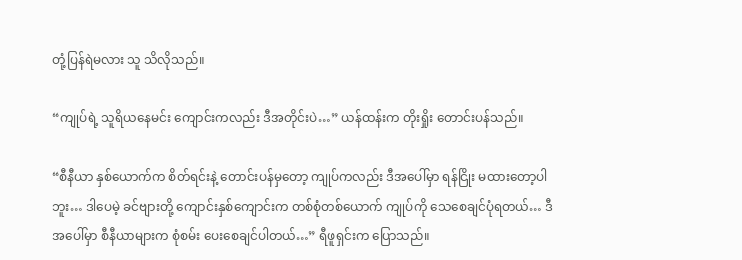တုံ့ပြန်ရဲမလား သူ သိလိုသည်။

“ကျုပ်ရဲ့ သူရိယနေမင်း ကျောင်းကလည်း ဒီအတိုင်းပဲ…” ယန်ထန်းက တိုးရှိုး တောင်းပန်သည်။

“စီနီယာ နှစ်ယောက်က စိတ်ရင်းနဲ့ တောင်းပန်မှတော့ ကျုပ်ကလည်း ဒီအပေါ်မှာ ရန်ငြိုး မထားတော့ပါဘူး… ဒါပေမဲ့ ခင်ဗျားတို့ ကျောင်းနှစ်ကျောင်းက တစ်စုံတစ်ယောက် ကျုပ်ကို သေစေချင်ပုံရတယ်… ဒီအပေါ်မှာ စီနီယာများက စုံစမ်း ပေးစေချင်ပါတယ်…” ရီဖူရှင်းက ပြောသည်။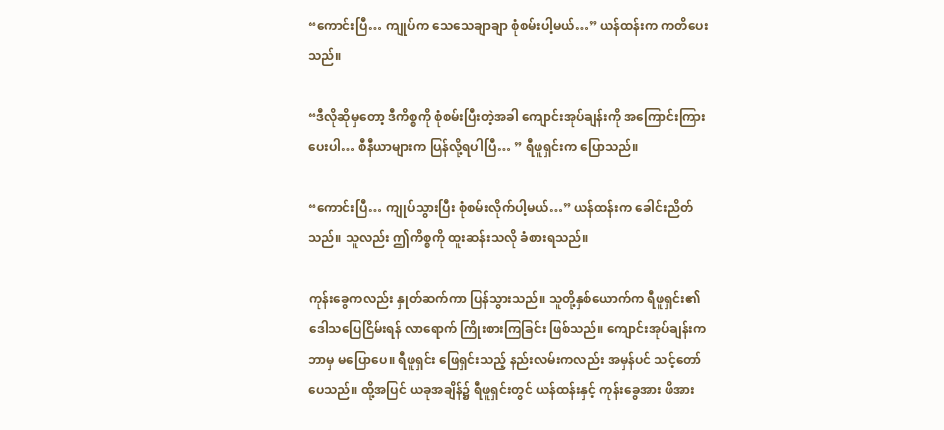“ကောင်းပြီ… ကျုပ်က သေသေချာချာ စုံစမ်းပါ့မယ်…” ယန်ထန်းက ကတိပေးသည်။

“ဒီလိုဆိုမှတော့ ဒီကိစ္စကို စုံစမ်းပြီးတဲ့အခါ ကျောင်းအုပ်ချန်းကို အကြောင်းကြားပေးပါ… စီနီယာများက ပြန်လို့ရပါပြီ… ” ရီဖူရှင်းက ပြောသည်။

“ကောင်းပြီ… ကျုပ်သွားပြီး စုံစမ်းလိုက်ပါ့မယ်…” ယန်ထန်းက ခေါင်းညိတ်သည်။ သူလည်း ဤကိစ္စကို ထူးဆန်းသလို ခံစားရသည်။

ကုန်းခွေကလည်း နှုတ်ဆက်ကာ ပြန်သွားသည်။ သူတို့နှစ်ယောက်က ရီဖူရှင်း၏ ဒေါသပြေငြိမ်းရန် လာရောက် ကြိုးစားကြခြင်း ဖြစ်သည်။ ကျောင်းအုပ်ချန်းက ဘာမှ မပြောပေ။ ရီဖူရှင်း ဖြေရှင်းသည့် နည်းလမ်းကလည်း အမှန်ပင် သင့်တော်ပေသည်။ ထို့အပြင် ယခုအချိန်၌ ရီဖူရှင်းတွင် ယန်ထန်းနှင့် ကုန်းခွေအား ဖိအား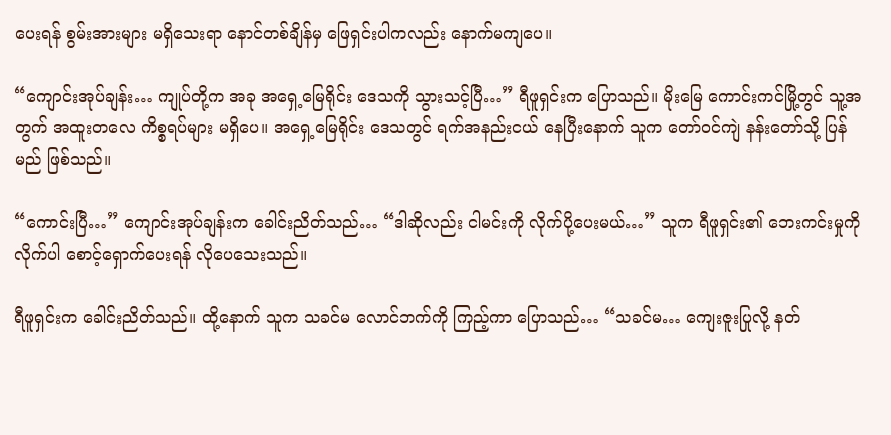ပေးရန် စွမ်းအားများ မရှိသေးရာ နောင်တစ်ချိန်မှ ဖြေရှင်းပါကလည်း နောက်မကျပေ။

“ကျောင်းအုပ်ချန်း… ကျုပ်တို့က အခု အရှေ့မြေရိုင်း ဒေသကို သွားသင့်ပြီ…” ရီဖူရှင်းက ပြောသည်။ မိုးမြေ ကောင်းကင်မြို့တွင် သူ့အတွက် အထူးတလေ ကိစ္စရပ်များ မရှိပေ။ အရှေ့မြေရိုင်း ဒေသတွင် ရက်အနည်းငယ် နေပြီးနောက် သူက တော်ဝင်ကျဲ နန်းတော်သို့ ပြန်မည် ဖြစ်သည်။

“ကောင်းပြီ…” ကျောင်းအုပ်ချန်းက ခေါင်းညိတ်သည်… “ဒါဆိုလည်း ငါမင်းကို လိုက်ပို့ပေးမယ်…” သူက ရီဖူရှင်း၏ ဘေးကင်းမှုကို လိုက်ပါ စောင့်ရှောက်ပေးရန် လိုပေသေးသည်။

ရီဖူရှင်းက ခေါင်းညိတ်သည်။ ထို့နောက် သူက သခင်မ လောင်ဘက်ကို ကြည့်ကာ ပြောသည်… “သခင်မ… ကျေးဇူးပြုလို့ နတ်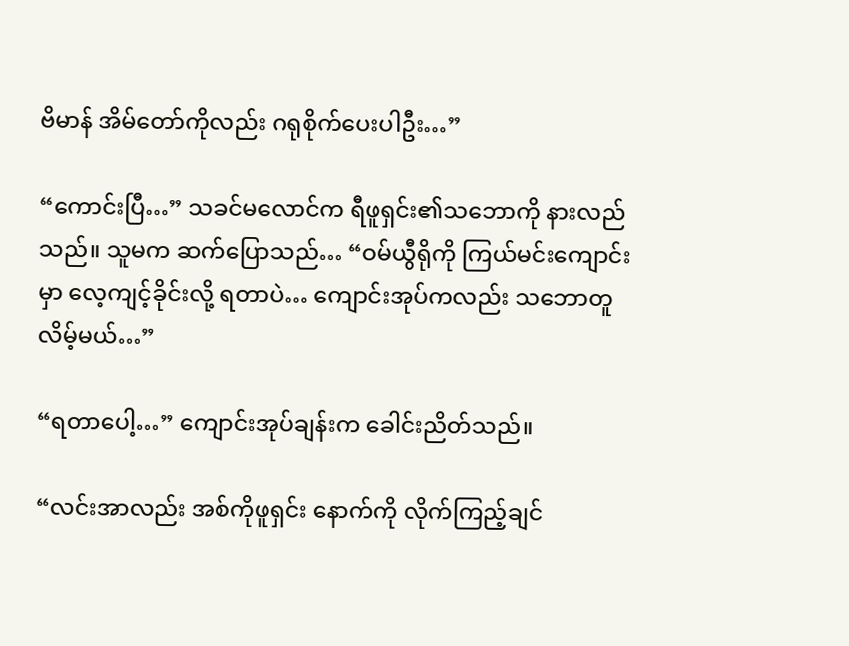ဗိမာန် အိမ်တော်ကိုလည်း ဂရုစိုက်ပေးပါဦး…”

“ကောင်းပြီ…” သခင်မလောင်က ရီဖူရှင်း၏သဘောကို နားလည်သည်။ သူမက ဆက်ပြောသည်… “ဝမ်ယွီရိုကို ကြယ်မင်းကျောင်းမှာ လေ့ကျင့်ခိုင်းလို့ ရတာပဲ… ကျောင်းအုပ်ကလည်း သဘောတူလိမ့်မယ်…”

“ရတာပေါ့…” ကျောင်းအုပ်ချန်းက ခေါင်းညိတ်သည်။

“လင်းအာလည်း အစ်ကိုဖူရှင်း နောက်ကို လိုက်ကြည့်ချင်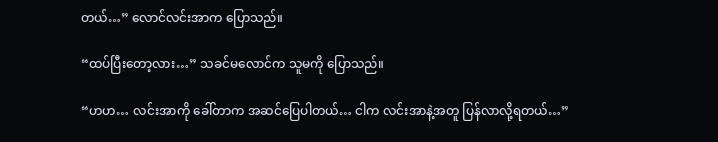တယ်…” လောင်လင်းအာက ပြောသည်။

“ထပ်ပြီးတော့လား…” သခင်မလောင်က သူမကို ပြောသည်။

“ဟဟ… လင်းအာကို ခေါ်တာက အဆင်ပြေပါတယ်… ငါက လင်းအာနဲ့အတူ ပြန်လာလို့ရတယ်…”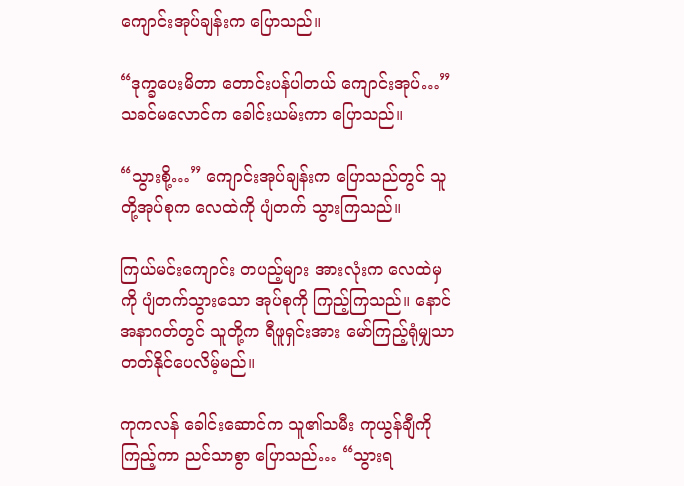ကျောင်းအုပ်ချန်းက ပြောသည်။

“ဒုက္ခပေးမိတာ တောင်းပန်ပါတယ် ကျောင်းအုပ်…” သခင်မလောင်က ခေါင်းယမ်းကာ ပြောသည်။

“သွားစို့…” ကျောင်းအုပ်ချန်းက ပြောသည်တွင် သူတို့အုပ်စုက လေထဲကို ပျံတက် သွားကြသည်။

ကြယ်မင်းကျောင်း တပည့်များ အားလုံးက လေထဲမှကို ပျံတက်သွားသော အုပ်စုကို ကြည့်ကြသည်။ နောင် အနာဂတ်တွင် သူတို့က ရီဖူရှင်းအား မော်ကြည့်ရုံမျှသာ တတ်နိုင်ပေလိမ့်မည်။

ကုကလန် ခေါင်းဆောင်က သူ၏သမီး ကုယွန်ချီကို ကြည့်ကာ ညင်သာစွာ ပြောသည်… “သွားရ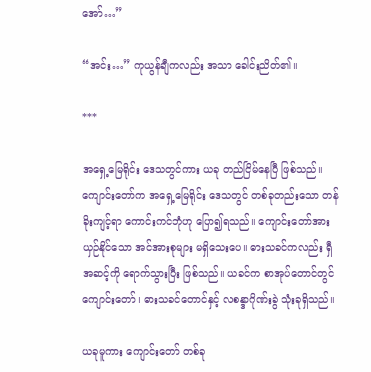အော်…”

“အင်း…” ကုယွန်ချီကလည်း အသာ ခေါင်းညိတ်၏။

***

အရှေ့မြေရိုင်း ဒေသတွင်ကား ယခု တည်ငြိမ်နေပြီ ဖြစ်သည်။ ကျောင်းတော်က အရှေ့မြေရိုင်း ဒေသတွင် တစ်ခုတည်းသော တန်ခိုးကျင့်ရာ ကောင်းကင်ဘုံဟု ပြော၍ရသည်။ ကျောင်းတော်အား ယှဉ်နိုင်သော အင်အားစုများ မရှိသေးပေ။ ဓားသခင်ကလည်း ရှီအဆင့်ကို ရောက်သွားပြီး ဖြစ်သည်။ ယခင်က စာအုပ်တောင်တွင် ကျောင်းတော်၊ ဓားသခင်တောင်နှင့် လစန္ဒာဂိုဏ်းခွဲ သုံးခုရှိသည်။

ယခုမူကား ကျောင်းတော် တစ်ခု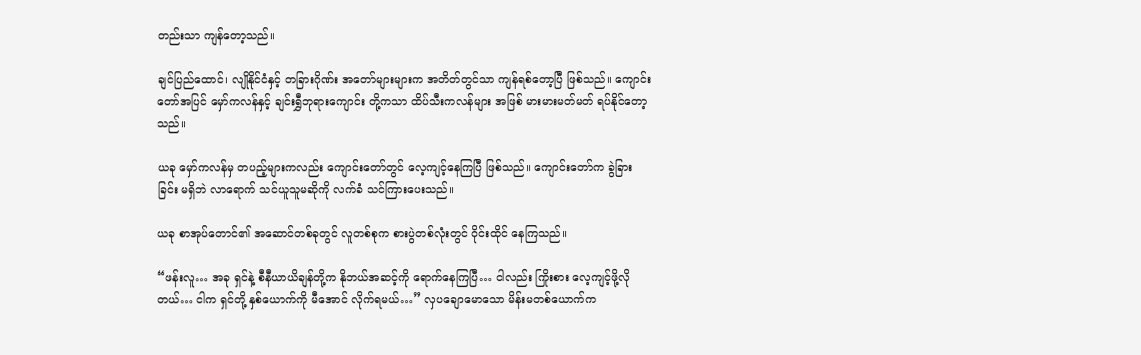တည်းသာ ကျန်တော့သည်။

ချင်ပြည်ထောင်၊ လျိုနိုင်ငံနှင့် တခြားဂိုဏ်း အတော်များများက အတိတ်တွင်သာ ကျန်ရစ်တော့ပြီ ဖြစ်သည်။ ကျောင်းတော်အပြင် မှော်ကလန်နှင့် ချင်းရွှီဘုရားကျောင်း တို့ကသာ ထိပ်သီးကလန်များ အဖြစ် မားမားမတ်မတ် ရပ်နိုင်တော့သည်။

ယခု မှော်ကလန်မှ တပည့်များကလည်း ကျောင်းတော်တွင် လေ့ကျင့်နေကြပြီ ဖြစ်သည်။ ကျောင်းတော်က ခွဲခြားခြင်း မရှိဘဲ လာရောက် သင်ယူသူမဆိုကို လက်ခံ သင်ကြားပေးသည်။

ယခု စာအုပ်တောင်၏ အဆောင်တစ်ခုတွင် လူတစ်စုက စားပွဲတစ်လုံးတွင် ဝိုင်းထိုင် နေကြသည်။

“ဖန်းလူ… အခု ရှင်နဲ့ စီနီယာယိချန်တို့က နိုဘယ်အဆင့်ကို ရောက်နေကြပြီ… ငါလည်း ကြိုးစား လေ့ကျင့်ဖို့လိုတယ်… ငါက ရှင်တို့ နှစ်ယောက်ကို မီအောင် လိုက်ရမယ်…” လှပချောမောသော မိန်းမတစ်ယောက်က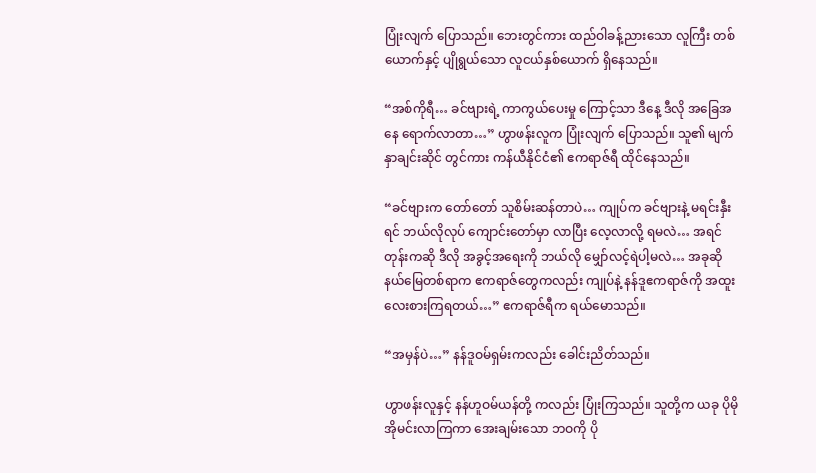ပြုံးလျက် ပြောသည်။ ဘေးတွင်ကား ထည်ဝါခန့်ညားသော လူကြီး တစ်ယောက်နှင့် ပျိုရွယ်သော လူငယ်နှစ်ယောက် ရှိနေသည်။

“အစ်ကိုရီ… ခင်ဗျားရဲ့ ကာကွယ်ပေးမှု ကြောင့်သာ ဒီနေ့ ဒီလို အခြေအနေ ရောက်လာတာ…” ဟွာဖန်းလူက ပြုံးလျက် ပြောသည်။ သူ၏ မျက်နှာချင်းဆိုင် တွင်ကား ကန်ယီနိုင်ငံ၏ ဧကရာဇ်ရီ ထိုင်နေသည်။

“ခင်ဗျားက တော်တော် သူစိမ်းဆန်တာပဲ… ကျုပ်က ခင်ဗျားနဲ့ မရင်းနှီးရင် ဘယ်လိုလုပ် ကျောင်းတော်မှာ လာပြီး လေ့လာလို့ ရမလဲ… အရင်တုန်းကဆို ဒီလို အခွင့်အရေးကို ဘယ်လို မျှော်လင့်ရဲပါ့မလဲ… အခုဆို နယ်မြေတစ်ရာက ဧကရာဇ်တွေကလည်း ကျုပ်နဲ့ နန်ဒူဧကရာဇ်ကို အထူး လေးစားကြရတယ်…” ဧကရာဇ်ရီက ရယ်မောသည်။

“အမှန်ပဲ…” နန်ဒူဝမ်ရှမ်းကလည်း ခေါင်းညိတ်သည်။

ဟွာဖန်းလူနှင့် နန်ဟူဝမ်ယန်တို့ ကလည်း ပြုံးကြသည်။ သူတို့က ယခု ပိုမို အိုမင်းလာကြကာ အေးချမ်းသော ဘဝကို ပို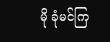မို ခုံမင်ကြ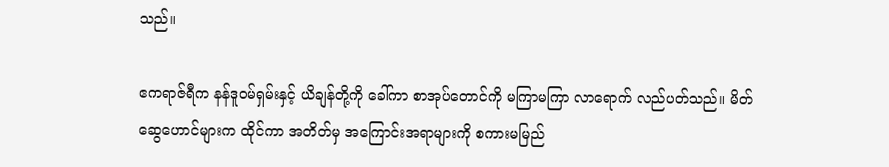သည်။

ဧကရာဇ်ရီက နန်ဒူဝမ်ရှမ်းနှင့် ယိချန်တို့ကို ခေါ်ကာ စာအုပ်တောင်ကို မကြာမကြာ လာရောက် လည်ပတ်သည်။ မိတ်ဆွေဟောင်များက ထိုင်ကာ အတိတ်မှ အကြောင်းအရာများကို စကားမမြည်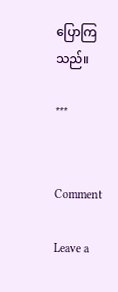ပြောကြသည်။

***


Comment

Leave a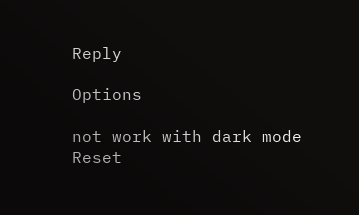Reply

Options

not work with dark mode
Reset